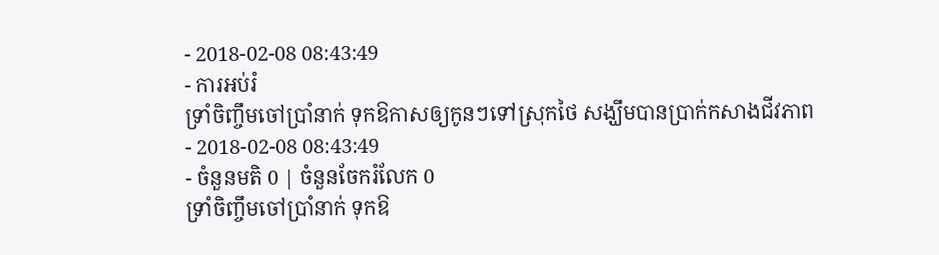- 2018-02-08 08:43:49
- ការអប់រំ
ទ្រាំចិញ្ចឹមចៅប្រាំនាក់ ទុកឱកាសឲ្យកូនៗទៅស្រុកថៃ សង្ឃឹមបានប្រាក់កសាងជីវភាព
- 2018-02-08 08:43:49
- ចំនួនមតិ 0 | ចំនួនចែករំលែក 0
ទ្រាំចិញ្ចឹមចៅប្រាំនាក់ ទុកឱ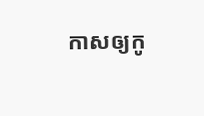កាសឲ្យកូ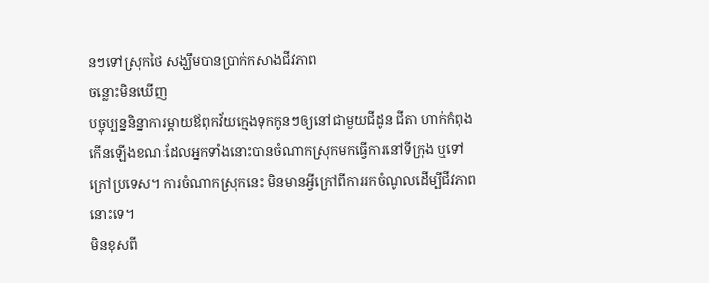នៗទៅស្រុកថៃ សង្ឃឹមបានប្រាក់កសាងជីវភាព
ចន្លោះមិនឃើញ
បច្ចុប្បន្ននិន្នាការម្តាយឪពុកវ័យក្មេងទុកកូនៗឲ្យនៅជាមួយជីដូន ជីតា ហាក់កំពុងកើនឡើងខណៈដែលអ្នកទាំងនោះបានចំណាកស្រុកមកធ្វើការនៅទីក្រុង ឬទៅក្រៅប្រទេស។ ការចំណាកស្រុកនេះ មិនមានអ្វីក្រៅពីការរកចំណូលដើម្បីជីវភាពនោះទេ។
មិនខុសពី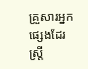គ្រួសារអ្នកផ្សេងដែរ ស្រ្តី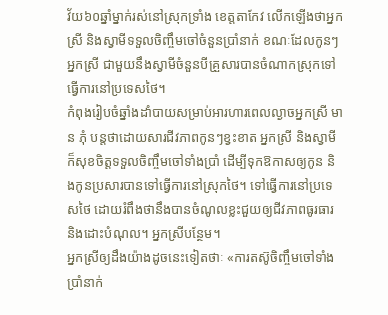វ័យ៦០ឆ្នាំម្នាក់រស់នៅស្រុកទ្រាំង ខេត្តតាកែវ លើកឡើងថាអ្នកស្រី និងស្វាមីទទួលចិញ្ចឹមចៅចំនួនប្រាំនាក់ ខណៈដែលកូនៗអ្នកស្រី ជាមួយនឹងស្វាមីចំនួនបីគ្រួសារបានចំណាកស្រុកទៅធ្វើការនៅប្រទេសថៃ។
កំពុងរៀបចំឆ្នាំងដាំបាយសម្រាប់អារហារពេលល្ងាចអ្នកស្រី មាន ភុំ បន្តថាដោយសារជីវភាពកូនៗខ្វះខាត អ្នកស្រី និងស្វាមីក៏សុខចិត្តទទួលចិញ្ចឹមចៅទាំងប្រាំ ដើម្បីទុកឱកាសឲ្យកូន និងកូនប្រសារបានទៅធ្វើការនៅស្រុកថៃ។ ទៅធ្វើការនៅប្រទេសថៃ ដោយរំពឹងថានឹងបានចំណូលខ្លះជួយឲ្យជីវភាពធូរធារ និងដោះបំណុល។ អ្នកស្រីបន្ថែម។
អ្នកស្រីឲ្យដឹងយ៉ាងដូចនេះទៀតថាៈ «ការតស៊ូចិញ្ចឹមចៅទាំងប្រាំនាក់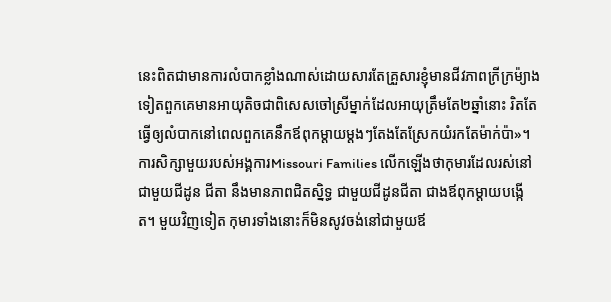នេះពិតជាមានការលំបាកខ្លាំងណាស់ដោយសារតែគ្រួសារខ្ញុំមានជីវភាពក្រីក្រម៉្យាងទៀតពួកគេមានអាយុតិចជាពិសេសចៅស្រីម្នាក់ដែលអាយុត្រឹមតែ២ឆ្នាំនោះ រិតតែធ្វើឲ្យលំបាកនៅពេលពួកគេនឹកឪពុកម្តាយម្តងៗតែងតែស្រែកយំរកតែម៉ាក់ប៉ា»។
ការសិក្សាមួយរបស់អង្គការMissouri Families លើកឡើងថាកុមារដែលរស់នៅជាមួយជីដូន ជីតា នឹងមានភាពជិតស្និទ្ធ ជាមួយជីដូនជីតា ជាងឪពុកម្តាយបង្កើត។ មួយវិញទៀត កុមារទាំងនោះក៏មិនសូវចង់នៅជាមួយឪ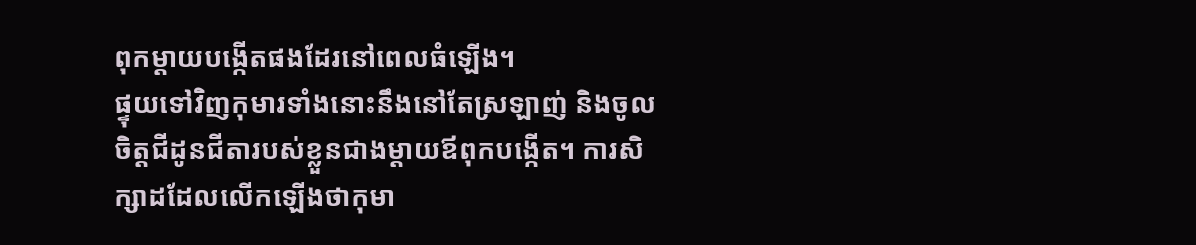ពុកម្តាយបង្កើតផងដែរនៅពេលធំឡើង។
ផ្ទុយទៅវិញកុមារទាំងនោះនឹងនៅតែស្រឡាញ់ និងចូលចិត្តជីដូនជីតារបស់ខ្លួនជាងម្តាយឪពុកបង្កើត។ ការសិក្សាដដែលលើកឡើងថាកុមា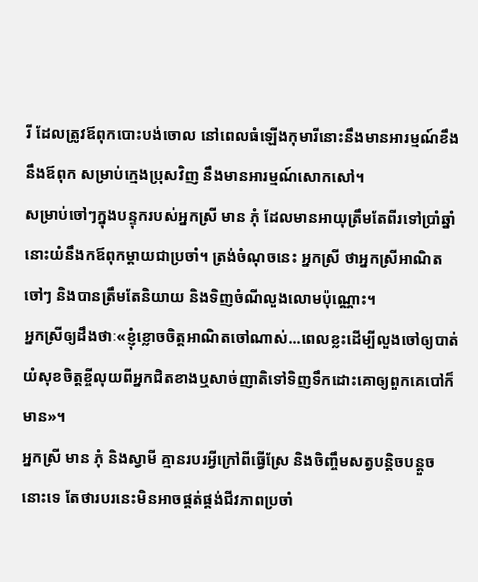រី ដែលត្រូវឪពុកបោះបង់ចោល នៅពេលធំឡើងកុមារីនោះនឹងមានអារម្មណ៍ខឹងនឹងឪពុក សម្រាប់ក្មេងប្រុសវិញ នឹងមានអារម្មណ៍សោកសៅ។
សម្រាប់ចៅៗក្នុងបន្ទុករបស់អ្នកស្រី មាន ភុំ ដែលមានអាយុត្រឹមតែពីរទៅប្រាំឆ្នាំនោះយំនឹងកឪពុកម្តាយជាប្រចាំ។ ត្រង់ចំណុចនេះ អ្នកស្រី ថាអ្នកស្រីអាណិតចៅៗ និងបានត្រឹមតែនិយាយ និងទិញចំណីលួងលោមប៉ុណ្ណោះ។
អ្នកស្រីឲ្យដឹងថាៈ«ខ្ញុំខ្លោចចិត្តអាណិតចៅណាស់...ពេលខ្លះដើម្បីលួងចៅឲ្យបាត់យំសុខចិត្តខ្ចីលុយពីអ្នកជិតខាងឬសាច់ញាតិទៅទិញទឹកដោះគោឲ្យពួកគេបៅក៏មាន»។
អ្នកស្រី មាន ភុំ និងស្វាមី គ្មានរបរអ្វីក្រៅពីធ្វើស្រែ និងចិញ្ចឹមសត្វបន្តិចបន្តួចនោះទេ តែថារបរនេះមិនអាចផ្គត់ផ្គង់ជីវភាពប្រចាំ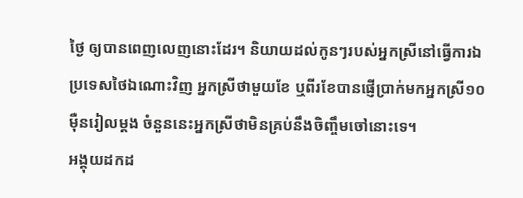ថ្ងៃ ឲ្យបានពេញលេញនោះដែរ។ និយាយដល់កូនៗរបស់អ្នកស្រីនៅធ្វើការឯប្រទេសថៃឯណោះវិញ អ្នកស្រីថាមួយខែ ឬពីរខែបានផ្ញើប្រាក់មកអ្នកស្រី១០ម៉ឺនរៀលម្តង ចំនួននេះអ្នកស្រីថាមិនគ្រប់នឹងចិញ្ចឹមចៅនោះទេ។
អង្គុយដកដ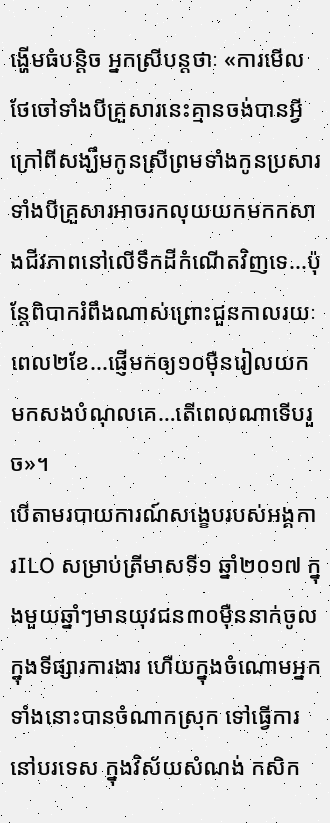ង្ហើមធំបន្តិច អ្នកស្រីបន្តថាៈ «ការមើលថែចៅទាំងបីគ្រួសារនេះគ្មានចង់បានអ្វីក្រៅពីសង្ឃឹមកូនស្រីព្រមទាំងកូនប្រសារទាំងបីគ្រួសារអាចរកលុយយកមកកសាងជីវភាពនៅលើទឹកដីកំណើតវិញទេ...ប៉ុន្តែពិបាករំពឹងណាស់ព្រោះជួនកាលរយៈពេល២ខែ...ផ្ញើមកឲ្យ១០ម៉ឺនរៀលយកមកសងបំណុលគេ…តើពេលណាទើបរួច»។
បើតាមរបាយការណ៍សង្ខេបរបស់អង្គការILO សម្រាប់ត្រីមាសទី១ ឆ្នាំ២០១៧ ក្នុងមួយឆ្នាំៗមានយុវជន៣០ម៉ឺននាក់ចូលក្នុងទីផ្សារការងារ ហើយក្នុងចំណោមអ្នកទាំងនោះបានចំណាកស្រុក ទៅធ្វើការនៅបរទេស ក្នុងវិស័យសំណង់ កសិក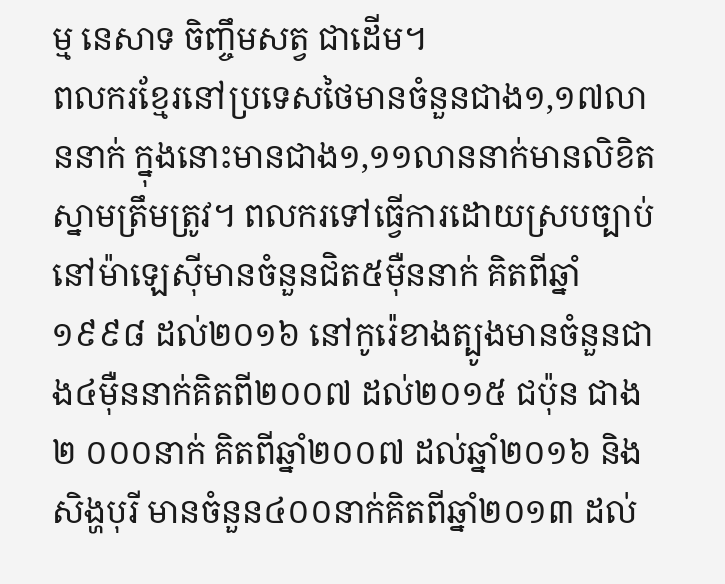ម្ម នេសាទ ចិញ្ចឹមសត្វ ជាដើម។
ពលករខ្មែរនៅប្រទេសថៃមានចំនួនជាង១,១៧លាននាក់ ក្នុងនោះមានជាង១,១១លាននាក់មានលិខិតស្នាមត្រឹមត្រូវ។ ពលករទៅធ្វើការដោយស្របច្បាប់នៅម៉ាឡេស៊ីមានចំនួនជិត៥ម៉ឺននាក់ គិតពីឆ្នាំ១៩៩៨ ដល់២០១៦ នៅកូរ៉េខាងត្បូងមានចំនួនជាង៤ម៉ឺននាក់គិតពី២០០៧ ដល់២០១៥ ជប៉ុន ជាង ២ ០០០នាក់ គិតពីឆ្នាំ២០០៧ ដល់ឆ្នាំ២០១៦ និងសិង្ហបុរី មានចំនួន៤០០នាក់គិតពីឆ្នាំ២០១៣ ដល់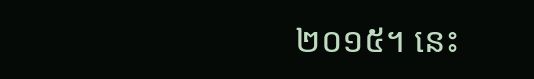២០១៥។ នេះ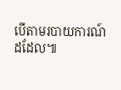បើតាមរបាយការណ៍ដដែល៕